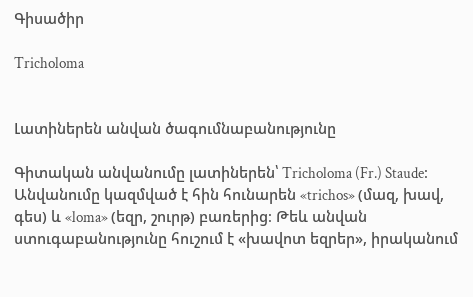Գիսածիր

Tricholoma


Լատիներեն անվան ծագումնաբանությունը

Գիտական անվանումը լատիներեն՝ Tricholoma (Fr.) Staude։ Անվանումը կազմված է հին հունարեն «trichos» (մազ, խավ, գես) և «loma» (եզր, շուրթ) բառերից։ Թեև անվան ստուգաբանությունը հուշում է «խավոտ եզրեր», իրականում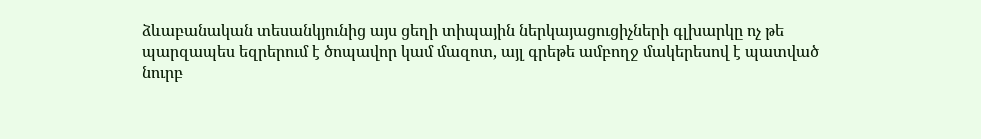ձևաբանական տեսանկյունից այս ցեղի տիպային ներկայացուցիչների գլխարկը ոչ թե պարզապես եզրերում է ծոպավոր կամ մազոտ, այլ գրեթե ամբողջ մակերեսով է պատված նուրբ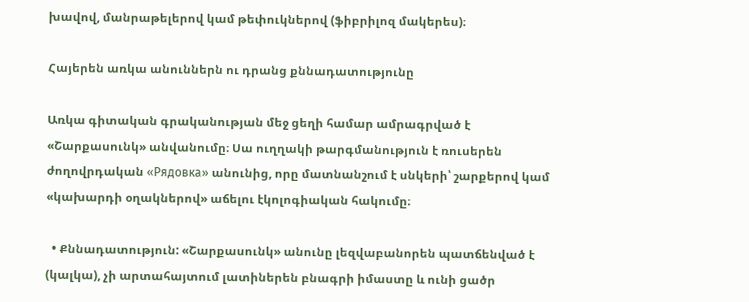խավով, մանրաթելերով կամ թեփուկներով (ֆիբրիլոզ մակերես)։

Հայերեն առկա անուններն ու դրանց քննադատությունը

Առկա գիտական գրականության մեջ ցեղի համար ամրագրված է «Շարքասունկ» անվանումը։ Սա ուղղակի թարգմանություն է ռուսերեն ժողովրդական «Рядовка» անունից, որը մատնանշում է սնկերի՝ շարքերով կամ «կախարդի օղակներով» աճելու էկոլոգիական հակումը։

  • Քննադատություն: «Շարքասունկ» անունը լեզվաբանորեն պատճենված է (կալկա), չի արտահայտում լատիներեն բնագրի իմաստը և ունի ցածր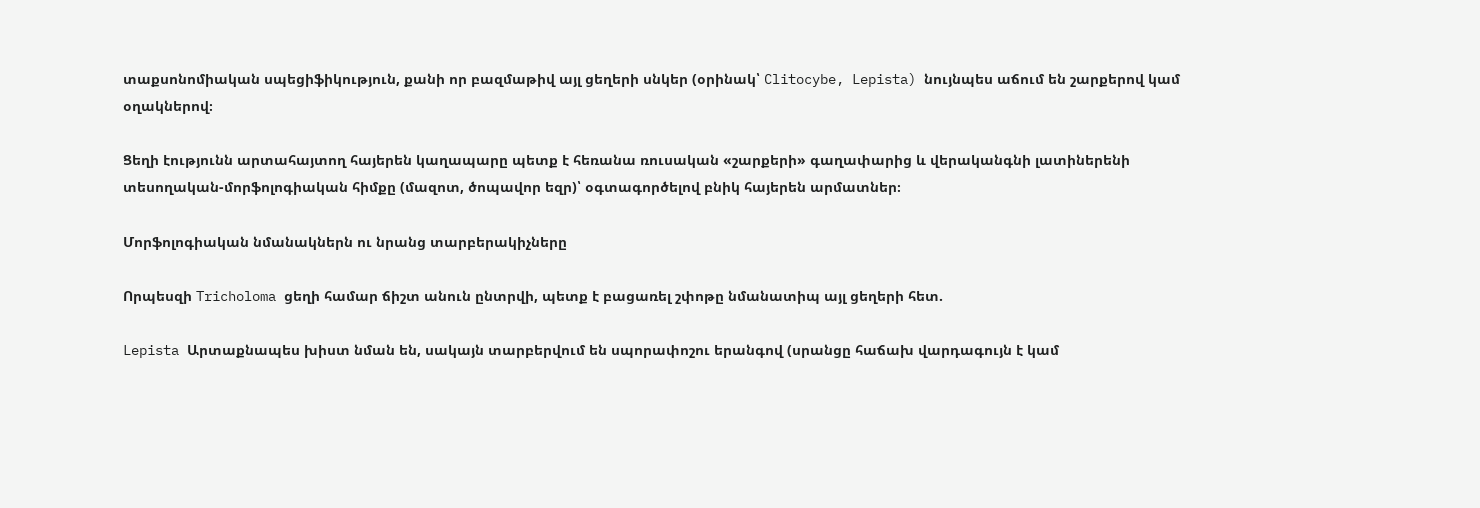տաքսոնոմիական սպեցիֆիկություն, քանի որ բազմաթիվ այլ ցեղերի սնկեր (օրինակ՝ Clitocybe, Lepista) նույնպես աճում են շարքերով կամ օղակներով։

Ցեղի էությունն արտահայտող հայերեն կաղապարը պետք է հեռանա ռուսական «շարքերի» գաղափարից և վերականգնի լատիներենի տեսողական-մորֆոլոգիական հիմքը (մազոտ, ծոպավոր եզր)՝ օգտագործելով բնիկ հայերեն արմատներ։

Մորֆոլոգիական նմանակներն ու նրանց տարբերակիչները

Որպեսզի Tricholoma ցեղի համար ճիշտ անուն ընտրվի, պետք է բացառել շփոթը նմանատիպ այլ ցեղերի հետ.

Lepista Արտաքնապես խիստ նման են, սակայն տարբերվում են սպորափոշու երանգով (սրանցը հաճախ վարդագույն է կամ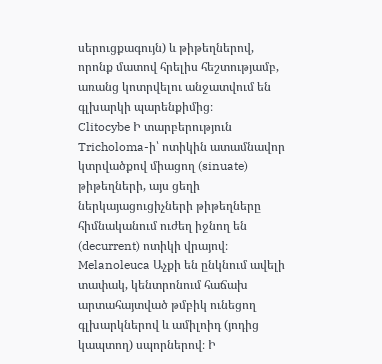սերուցքագույն) և թիթեղներով, որոնք մատով հրելիս հեշտությամբ, առանց կոտրվելու անջատվում են գլխարկի պարենքիմից։
Clitocybe Ի տարբերություն Tricholoma-ի՝ ոտիկին ատամնավոր կտրվածքով միացող (sinuate) թիթեղների, այս ցեղի ներկայացուցիչների թիթեղները հիմնականում ուժեղ իջնող են (decurrent) ոտիկի վրայով։
Melanoleuca Աչքի են ընկնում ավելի տափակ, կենտրոնում հաճախ արտահայտված թմբիկ ունեցող գլխարկներով և ամիլոիդ (յոդից կապտող) սպորներով։ Ի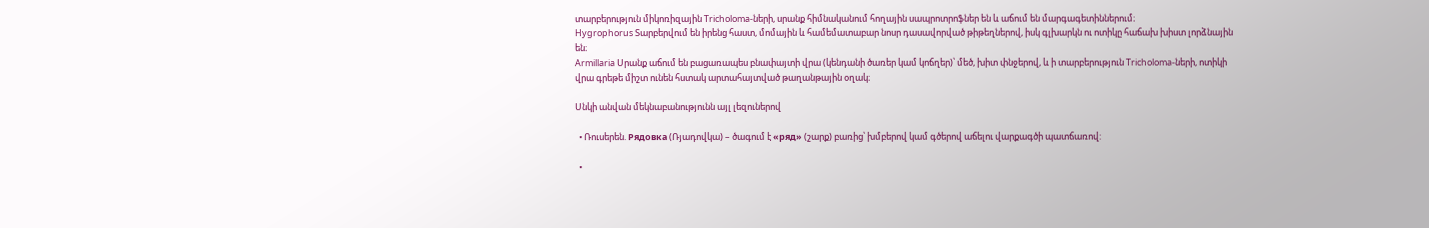տարբերություն միկոռիզային Tricholoma-ների, սրանք հիմնականում հողային սապրոտրոֆներ են և աճում են մարգագետիններում։
Hygrophorus Տարբերվում են իրենց հաստ, մոմային և համեմատաբար նոսր դասավորված թիթեղներով, իսկ գլխարկն ու ոտիկը հաճախ խիստ լորձնային են։
Armillaria Սրանք աճում են բացառապես բնափայտի վրա (կենդանի ծառեր կամ կոճղեր)՝ մեծ, խիտ փնջերով, և ի տարբերություն Tricholoma-ների, ոտիկի վրա գրեթե միշտ ունեն հստակ արտահայտված թաղանթային օղակ։

Սնկի անվան մեկնաբանությունն այլ լեզուներով

  • Ռուսերեն. Рядовка (Ռյադովկա) – ծագում է «ряд» (շարք) բառից՝ խմբերով կամ գծերով աճելու վարքագծի պատճառով:

  •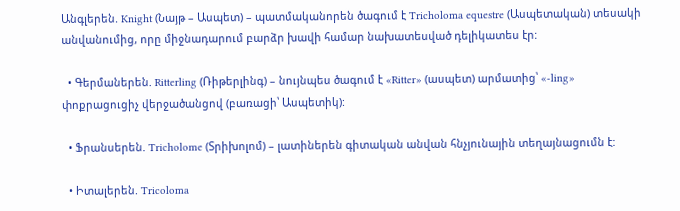Անգլերեն. Knight (Նայթ – Ասպետ) – պատմականորեն ծագում է Tricholoma equestre (Ասպետական) տեսակի անվանումից, որը միջնադարում բարձր խավի համար նախատեսված դելիկատես էր:

  • Գերմաներեն. Ritterling (Ռիթերլինգ) – նույնպես ծագում է «Ritter» (ասպետ) արմատից՝ «-ling» փոքրացուցիչ վերջածանցով (բառացի՝ Ասպետիկ):

  • Ֆրանսերեն. Tricholome (Տրիխոլոմ) – լատիներեն գիտական անվան հնչյունային տեղայնացումն է:

  • Իտալերեն. Tricoloma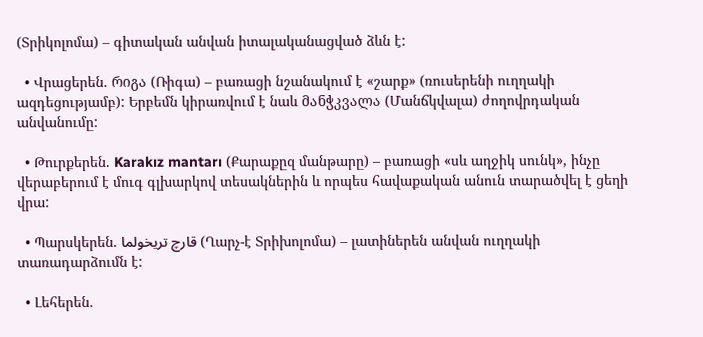(Տրիկոլոմա) – գիտական անվան իտալականացված ձևն է:

  • Վրացերեն. რიგა (Ռիգա) – բառացի նշանակում է «շարք» (ռուսերենի ուղղակի ազդեցությամբ): Երբեմն կիրառվում է նաև მანჭკვალა (Մանճկվալա) ժողովրդական անվանումը:

  • Թուրքերեն. Karakız mantarı (Քարաքըզ մանթարը) – բառացի «սև աղջիկ սունկ», ինչը վերաբերում է մուգ գլխարկով տեսակներին և որպես հավաքական անուն տարածվել է ցեղի վրա:

  • Պարսկերեն. قارچ تریخولما (Ղարչ-է Տրիխոլոմա) – լատիներեն անվան ուղղակի տառադարձումն է:

  • Լեհերեն.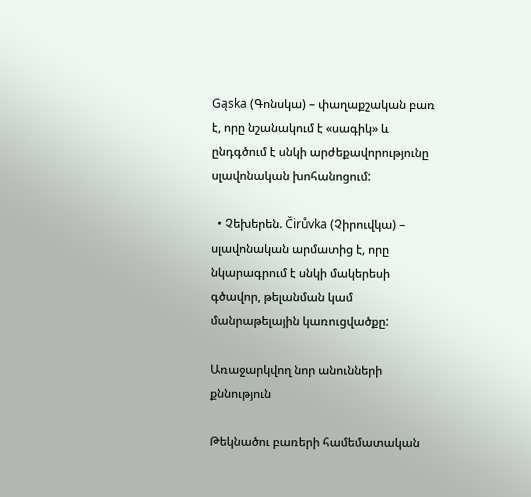Gąska (Գոնսկա) – փաղաքշական բառ է, որը նշանակում է «սագիկ» և ընդգծում է սնկի արժեքավորությունը սլավոնական խոհանոցում:

  • Չեխերեն. Čirůvka (Չիրուվկա) – սլավոնական արմատից է, որը նկարագրում է սնկի մակերեսի գծավոր, թելանման կամ մանրաթելային կառուցվածքը:

Առաջարկվող նոր անունների քննություն

Թեկնածու բառերի համեմատական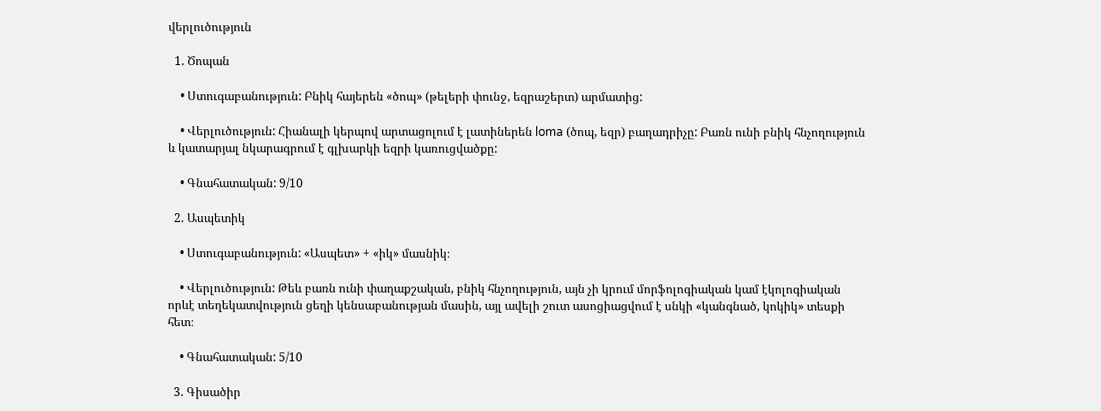վերլուծություն

  1. Ծոպան

    • Ստուգաբանություն: Բնիկ հայերեն «ծոպ» (թելերի փունջ, եզրաշերտ) արմատից:

    • Վերլուծություն: Հիանալի կերպով արտացոլում է լատիներեն loma (ծոպ, եզր) բաղադրիչը: Բառն ունի բնիկ հնչողություն և կատարյալ նկարագրում է գլխարկի եզրի կառուցվածքը:

    • Գնահատական: 9/10

  2. Ասպետիկ

    • Ստուգաբանություն: «Ասպետ» + «իկ» մասնիկ։

    • Վերլուծություն: Թեև բառն ունի փաղաքշական, բնիկ հնչողություն, այն չի կրում մորֆոլոգիական կամ էկոլոգիական որևէ տեղեկատվություն ցեղի կենսաբանության մասին, այլ ավելի շուտ ասոցիացվում է սնկի «կանգնած, կոկիկ» տեսքի հետ։

    • Գնահատական: 5/10

  3. Գիսածիր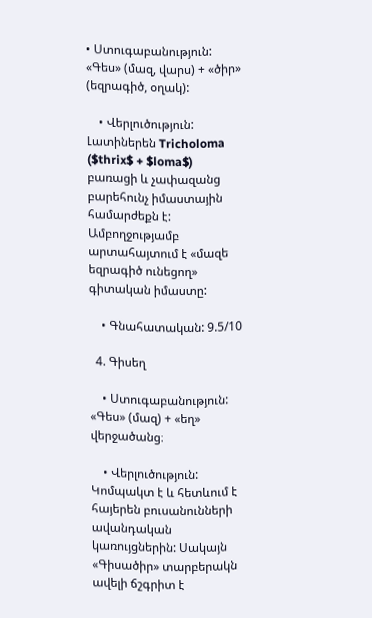• Ստուգաբանություն: «Գես» (մազ, վարս) + «ծիր» (եզրագիծ, օղակ):

    • Վերլուծություն: Լատիներեն Tricholoma ($thrix$ + $loma$) բառացի և չափազանց բարեհունչ իմաստային համարժեքն է: Ամբողջությամբ արտահայտում է «մազե եզրագիծ ունեցող» գիտական իմաստը:

    • Գնահատական: 9.5/10

  4. Գիսեղ

    • Ստուգաբանություն: «Գես» (մազ) + «եղ» վերջածանց։

    • Վերլուծություն: Կոմպակտ է և հետևում է հայերեն բուսանունների ավանդական կառույցներին: Սակայն «Գիսածիր» տարբերակն ավելի ճշգրիտ է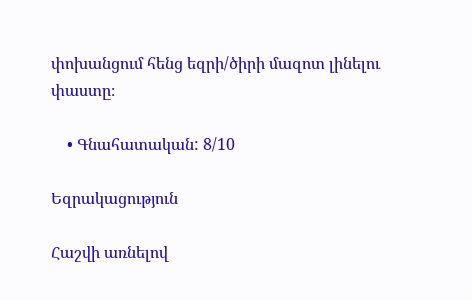փոխանցում հենց եզրի/ծիրի մազոտ լինելու փաստը։

    • Գնահատական: 8/10

Եզրակացություն

Հաշվի առնելով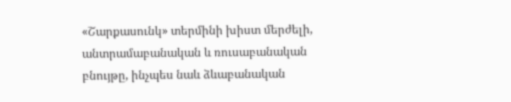«Շարքասունկ» տերմինի խիստ մերժելի, անտրամաբանական և ռուսաբանական բնույթը, ինչպես նաև ձևաբանական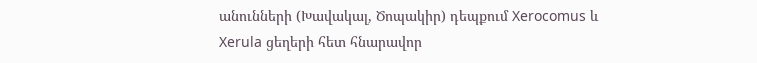անունների (Խավակալ, Ծոպակիր) դեպքում Xerocomus և Xerula ցեղերի հետ հնարավոր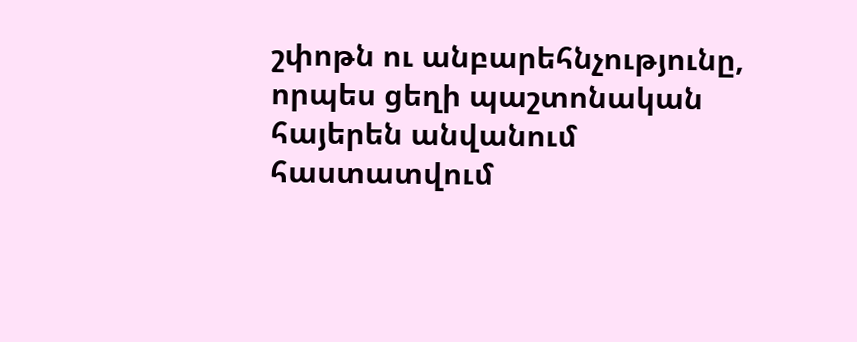շփոթն ու անբարեհնչությունը, որպես ցեղի պաշտոնական հայերեն անվանում հաստատվում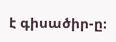է գիսածիր-ը։